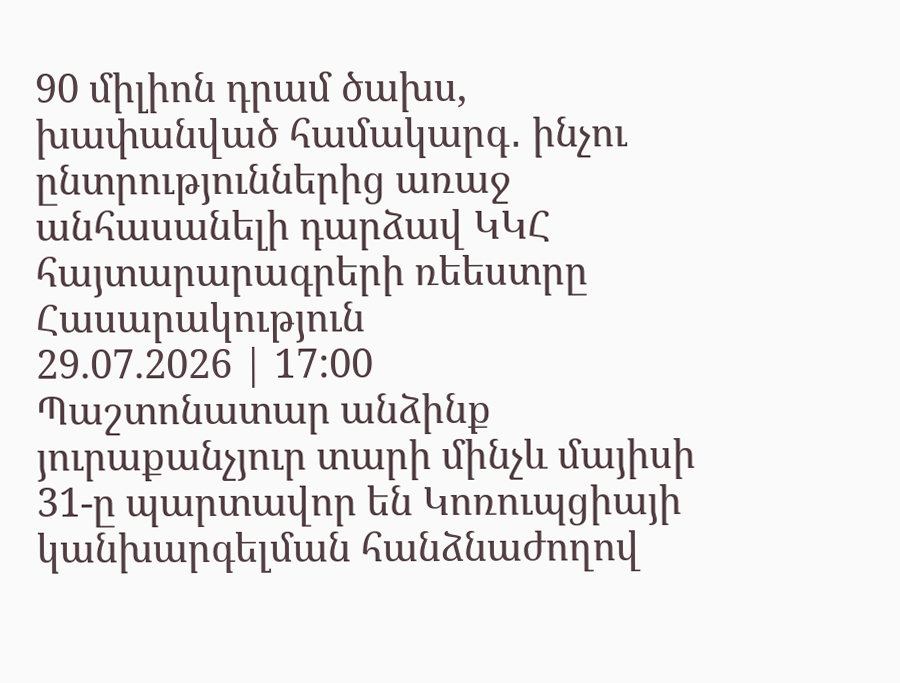90 միլիոն դրամ ծախս, խափանված համակարգ․ ինչու ընտրություններից առաջ անհասանելի դարձավ ԿԿՀ հայտարարագրերի ռեեստրը
Հասարակություն
29.07.2026 | 17:00
Պաշտոնատար անձինք յուրաքանչյուր տարի մինչև մայիսի 31-ը պարտավոր են Կոռուպցիայի կանխարգելման հանձնաժողով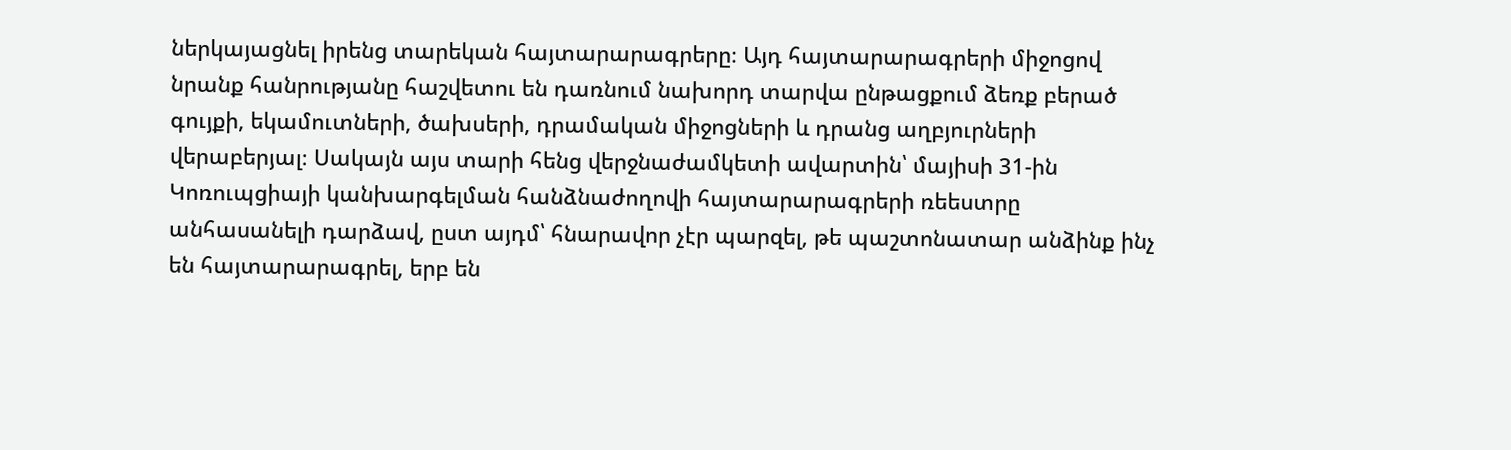ներկայացնել իրենց տարեկան հայտարարագրերը։ Այդ հայտարարագրերի միջոցով նրանք հանրությանը հաշվետու են դառնում նախորդ տարվա ընթացքում ձեռք բերած գույքի, եկամուտների, ծախսերի, դրամական միջոցների և դրանց աղբյուրների վերաբերյալ։ Սակայն այս տարի հենց վերջնաժամկետի ավարտին՝ մայիսի 31-ին Կոռուպցիայի կանխարգելման հանձնաժողովի հայտարարագրերի ռեեստրը անհասանելի դարձավ, ըստ այդմ՝ հնարավոր չէր պարզել, թե պաշտոնատար անձինք ինչ են հայտարարագրել, երբ են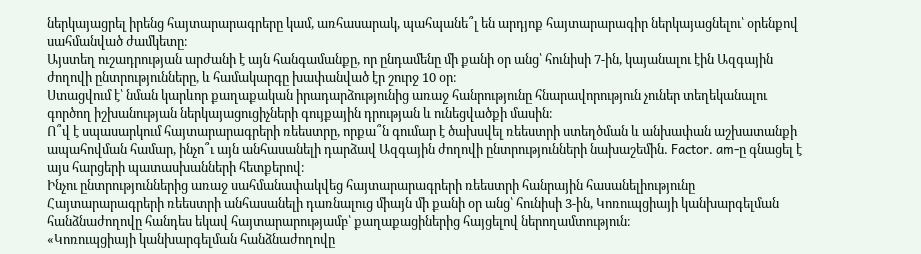ներկայացրել իրենց հայտարարագրերը կամ, առհասարակ, պահպանե՞լ են արդյոք հայտարարագիր ներկայացնելու՝ օրենքով սահմանված ժամկետը։
Այստեղ ուշադրության արժանի է այն հանգամանքը, որ ընդամենը մի քանի օր անց՝ հունիսի 7-ին, կայանալու էին Ազգային ժողովի ընտրությունները, և համակարգը խափանված էր շուրջ 10 օր։
Ստացվում է՝ նման կարևոր քաղաքական իրադարձությունից առաջ հանրությունը հնարավորություն չուներ տեղեկանալու գործող իշխանության ներկայացուցիչների գույքային դրության և ունեցվածքի մասին։
Ո՞վ է սպասարկում հայտարարագրերի ռեեստրը, որքա՞ն գումար է ծախսվել ռեեստրի ստեղծման և անխափան աշխատանքի ապահովման համար, ինչո՞ւ այն անհասանելի դարձավ Ազգային ժողովի ընտրությունների նախաշեմին․ Factor․ am-ը գնացել է այս հարցերի պատասխանների հետքերով։
Ինչու ընտրություններից առաջ սահմանափակվեց հայտարարագրերի ռեեստրի հանրային հասանելիությունը
Հայտարարագրերի ռեեստրի անհասանելի դառնալուց միայն մի քանի օր անց՝ հունիսի 3-ին, Կոռուպցիայի կանխարգելման հանձնաժողովը հանդես եկավ հայտարարությամբ՝ քաղաքացիներից հայցելով ներողամտություն։
«Կոռուպցիայի կանխարգելման հանձնաժողովը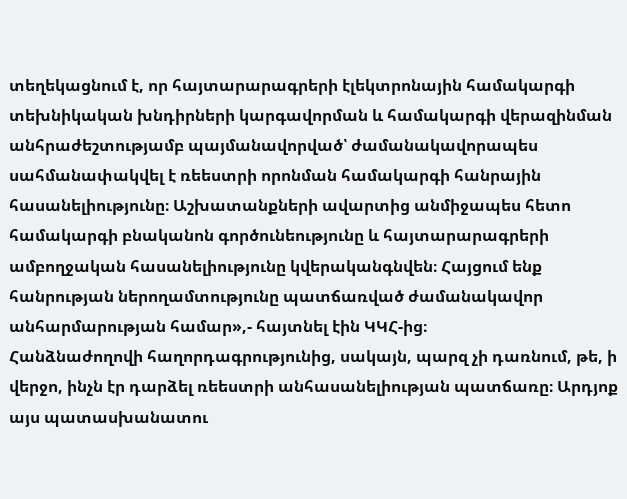տեղեկացնում է, որ հայտարարագրերի էլեկտրոնային համակարգի տեխնիկական խնդիրների կարգավորման և համակարգի վերազինման անհրաժեշտությամբ պայմանավորված՝ ժամանակավորապես սահմանափակվել է ռեեստրի որոնման համակարգի հանրային հասանելիությունը։ Աշխատանքների ավարտից անմիջապես հետո համակարգի բնականոն գործունեությունը և հայտարարագրերի ամբողջական հասանելիությունը կվերականգնվեն։ Հայցում ենք հանրության ներողամտությունը պատճառված ժամանակավոր անհարմարության համար»,- հայտնել էին ԿԿՀ-ից։
Հանձնաժողովի հաղորդագրությունից, սակայն, պարզ չի դառնում, թե, ի վերջո, ինչն էր դարձել ռեեստրի անհասանելիության պատճառը։ Արդյոք այս պատասխանատու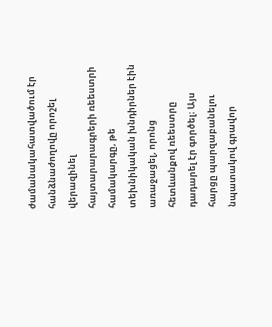ժամանակահատվածում էր հանձնաժողովը որոշել վերազինել հայտարարագրերի ռեեստրի համակարգը, թե տեխնիկական խնդիրներ էին առաջացել, որոնց հետևանքով ռեեստրը դադարել էր գործել։ Այս հարցը պարզաբանելու նպատակով գրավոր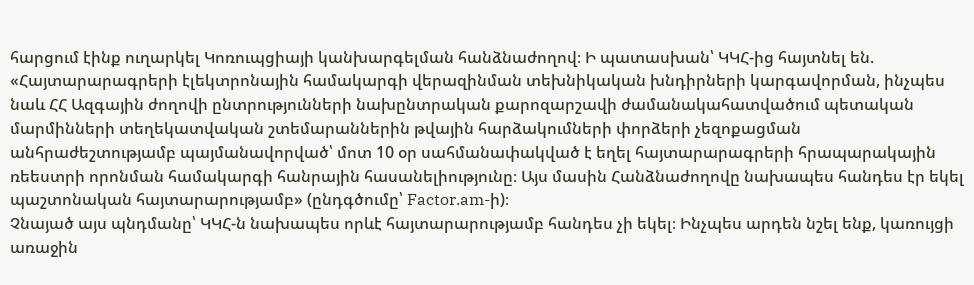հարցում էինք ուղարկել Կոռուպցիայի կանխարգելման հանձնաժողով։ Ի պատասխան՝ ԿԿՀ-ից հայտնել են.
«Հայտարարագրերի էլեկտրոնային համակարգի վերազինման տեխնիկական խնդիրների կարգավորման, ինչպես նաև ՀՀ Ազգային ժողովի ընտրությունների նախընտրական քարոզարշավի ժամանակահատվածում պետական մարմինների տեղեկատվական շտեմարաններին թվային հարձակումների փորձերի չեզոքացման անհրաժեշտությամբ պայմանավորված՝ մոտ 10 օր սահմանափակված է եղել հայտարարագրերի հրապարակային ռեեստրի որոնման համակարգի հանրային հասանելիությունը։ Այս մասին Հանձնաժողովը նախապես հանդես էր եկել պաշտոնական հայտարարությամբ» (ընդգծումը՝ Factor.am-ի)։
Չնայած այս պնդմանը՝ ԿԿՀ-ն նախապես որևէ հայտարարությամբ հանդես չի եկել։ Ինչպես արդեն նշել ենք, կառույցի առաջին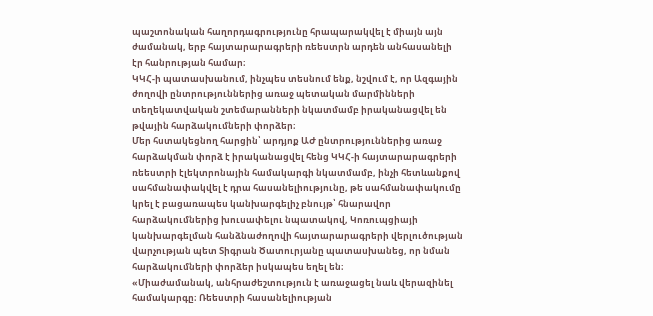պաշտոնական հաղորդագրությունը հրապարակվել է միայն այն ժամանակ, երբ հայտարարագրերի ռեեստրն արդեն անհասանելի էր հանրության համար։
ԿԿՀ-ի պատասխանում, ինչպես տեսնում ենք, նշվում է, որ Ազգային ժողովի ընտրություններից առաջ պետական մարմինների տեղեկատվական շտեմարանների նկատմամբ իրականացվել են թվային հարձակումների փորձեր։
Մեր հստակեցնող հարցին՝ արդյոք ԱԺ ընտրություններից առաջ հարձակման փորձ է իրականացվել հենց ԿԿՀ-ի հայտարարագրերի ռեեստրի էլեկտրոնային համակարգի նկատմամբ, ինչի հետևանքով սահմանափակվել է դրա հասանելիությունը, թե սահմանափակումը կրել է բացառապես կանխարգելիչ բնույթ՝ հնարավոր հարձակումներից խուսափելու նպատակով, Կոռուպցիայի կանխարգելման հանձնաժողովի հայտարարագրերի վերլուծության վարչության պետ Տիգրան Ծատուրյանը պատասխանեց, որ նման հարձակումների փորձեր իսկապես եղել են։
«Միաժամանակ, անհրաժեշտություն է առաջացել նաև վերազինել համակարգը։ Ռեեստրի հասանելիության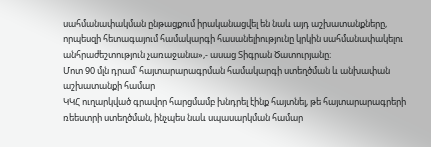սահմանափակման ընթացքում իրականացվել են նաև այդ աշխատանքները, որպեսզի հետագայում համակարգի հասանելիությունը կրկին սահմանափակելու անհրաժեշտություն չառաջանա»,- ասաց Տիգրան Ծատուրյանը։
Մոտ 90 մլն դրամ՝ հայտարարագրման համակարգի ստեղծման և անխափան աշխատանքի համար
ԿԿՀ ուղարկված գրավոր հարցմամբ խնդրել էինք հայտնել, թե հայտարարագրերի ռեեստրի ստեղծման, ինչպես նաև սպասարկման համար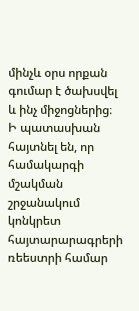մինչև օրս որքան գումար է ծախսվել և ինչ միջոցներից։ Ի պատասխան հայտնել են, որ համակարգի մշակման շրջանակում կոնկրետ հայտարարագրերի ռեեստրի համար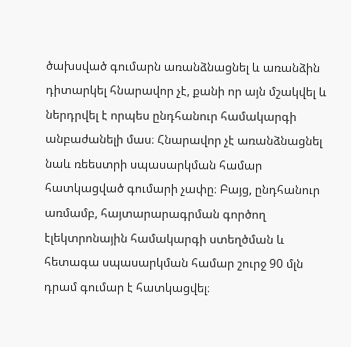ծախսված գումարն առանձնացնել և առանձին դիտարկել հնարավոր չէ, քանի որ այն մշակվել և ներդրվել է որպես ընդհանուր համակարգի անբաժանելի մաս։ Հնարավոր չէ առանձնացնել նաև ռեեստրի սպասարկման համար հատկացված գումարի չափը։ Բայց, ընդհանուր առմամբ, հայտարարագրման գործող էլեկտրոնային համակարգի ստեղծման և հետագա սպասարկման համար շուրջ 90 մլն դրամ գումար է հատկացվել։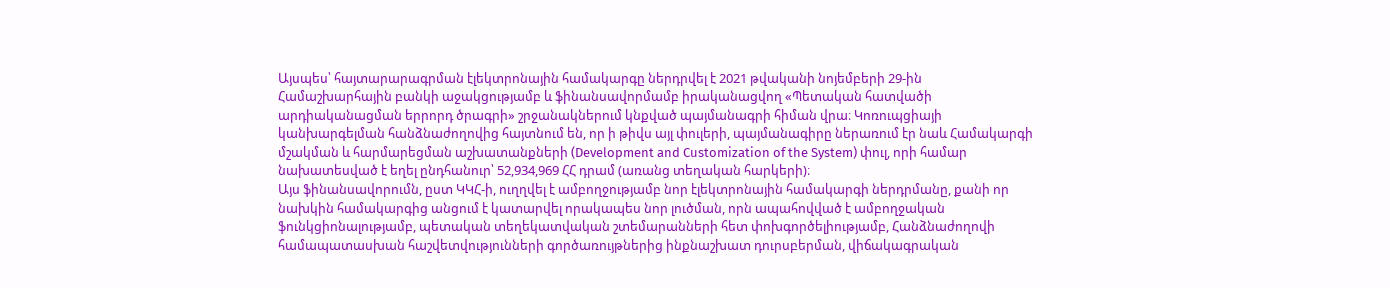Այսպես՝ հայտարարագրման էլեկտրոնային համակարգը ներդրվել է 2021 թվականի նոյեմբերի 29-ին Համաշխարհային բանկի աջակցությամբ և ֆինանսավորմամբ իրականացվող «Պետական հատվածի արդիականացման երրորդ ծրագրի» շրջանակներում կնքված պայմանագրի հիման վրա։ Կոռուպցիայի կանխարգելման հանձնաժողովից հայտնում են, որ ի թիվս այլ փուլերի, պայմանագիրը ներառում էր նաև Համակարգի մշակման և հարմարեցման աշխատանքների (Development and Customization of the System) փուլ, որի համար նախատեսված է եղել ընդհանուր՝ 52,934,969 ՀՀ դրամ (առանց տեղական հարկերի)։
Այս ֆինանսավորումն, ըստ ԿԿՀ-ի, ուղղվել է ամբողջությամբ նոր էլեկտրոնային համակարգի ներդրմանը, քանի որ նախկին համակարգից անցում է կատարվել որակապես նոր լուծման, որն ապահովված է ամբողջական ֆունկցիոնալությամբ, պետական տեղեկատվական շտեմարանների հետ փոխգործելիությամբ, Հանձնաժողովի համապատասխան հաշվետվությունների գործառույթներից ինքնաշխատ դուրսբերման, վիճակագրական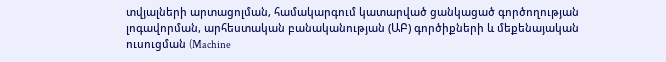տվյալների արտացոլման, համակարգում կատարված ցանկացած գործողության լոգավորման, արհեստական բանականության (ԱԲ) գործիքների և մեքենայական ուսուցման (Machine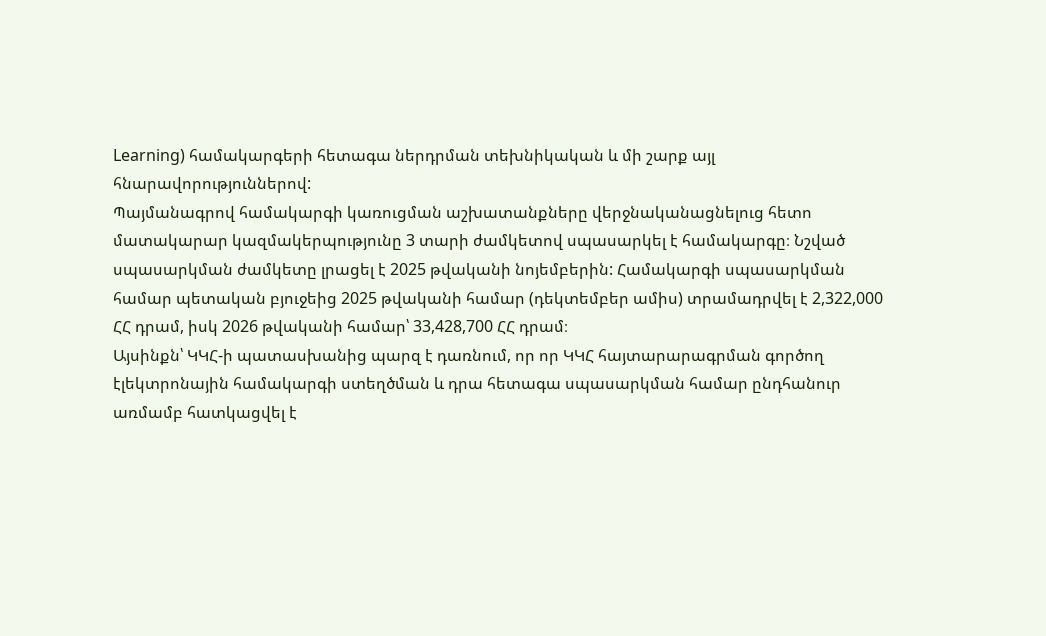Learning) համակարգերի հետագա ներդրման տեխնիկական և մի շարք այլ հնարավորություններով:
Պայմանագրով համակարգի կառուցման աշխատանքները վերջնականացնելուց հետո մատակարար կազմակերպությունը 3 տարի ժամկետով սպասարկել է համակարգը։ Նշված սպասարկման ժամկետը լրացել է 2025 թվականի նոյեմբերին: Համակարգի սպասարկման համար պետական բյուջեից 2025 թվականի համար (դեկտեմբեր ամիս) տրամադրվել է 2,322,000 ՀՀ դրամ, իսկ 2026 թվականի համար՝ 33,428,700 ՀՀ դրամ։
Այսինքն՝ ԿԿՀ-ի պատասխանից պարզ է դառնում, որ որ ԿԿՀ հայտարարագրման գործող էլեկտրոնային համակարգի ստեղծման և դրա հետագա սպասարկման համար ընդհանուր առմամբ հատկացվել է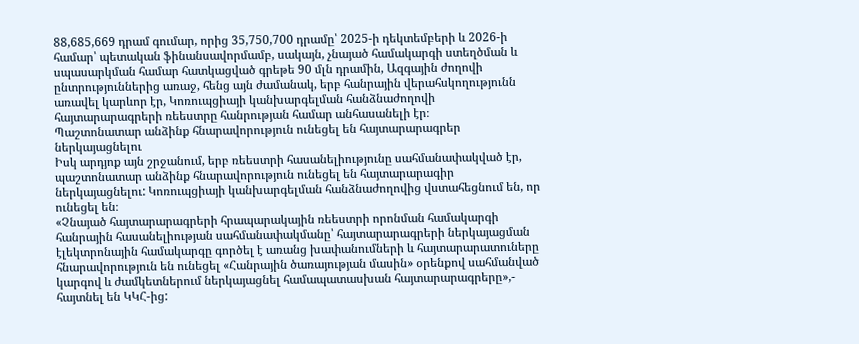88,685,669 դրամ գումար, որից 35,750,700 դրամը՝ 2025-ի դեկտեմբերի և 2026-ի համար՝ պետական ֆինանսավորմամբ, սակայն, չնայած համակարգի ստեղծման և սպասարկման համար հատկացված գրեթե 90 մլն դրամին, Ազգային ժողովի ընտրություններից առաջ, հենց այն ժամանակ, երբ հանրային վերահսկողությունն առավել կարևոր էր, Կոռուպցիայի կանխարգելման հանձնաժողովի հայտարարագրերի ռեեստրը հանրության համար անհասանելի էր։
Պաշտոնատար անձինք հնարավորություն ունեցել են հայտարարագրեր ներկայացնելու
Իսկ արդյոք այն շրջանում, երբ ռեեստրի հասանելիությունը սահմանափակված էր, պաշտոնատար անձինք հնարավորություն ունեցել են հայտարարագիր ներկայացնելու: Կոռուպցիայի կանխարգելման հանձնաժողովից վստահեցնում են, որ ունեցել են։
«Չնայած հայտարարագրերի հրապարակային ռեեստրի որոնման համակարգի հանրային հասանելիության սահմանափակմանը՝ հայտարարագրերի ներկայացման էլեկտրոնային համակարգը գործել է առանց խափանումների և հայտարարատուները հնարավորություն են ունեցել «Հանրային ծառայության մասին» օրենքով սահմանված կարգով և ժամկետներում ներկայացնել համապատասխան հայտարարագրերը»,- հայտնել են ԿԿՀ-ից: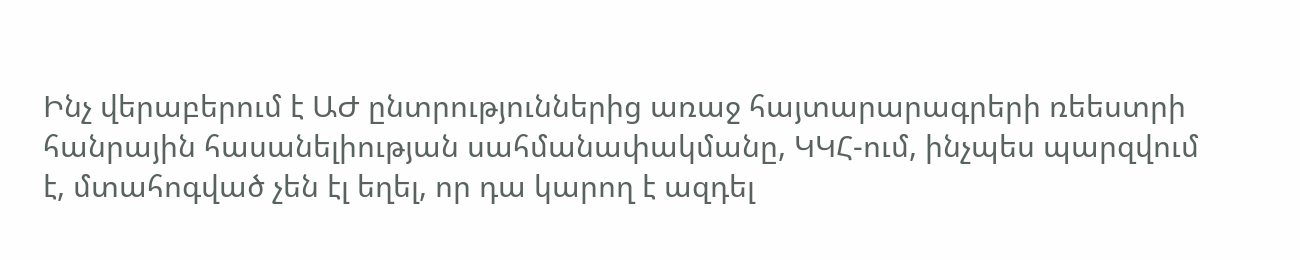Ինչ վերաբերում է ԱԺ ընտրություններից առաջ հայտարարագրերի ռեեստրի հանրային հասանելիության սահմանափակմանը, ԿԿՀ-ում, ինչպես պարզվում է, մտահոգված չեն էլ եղել, որ դա կարող է ազդել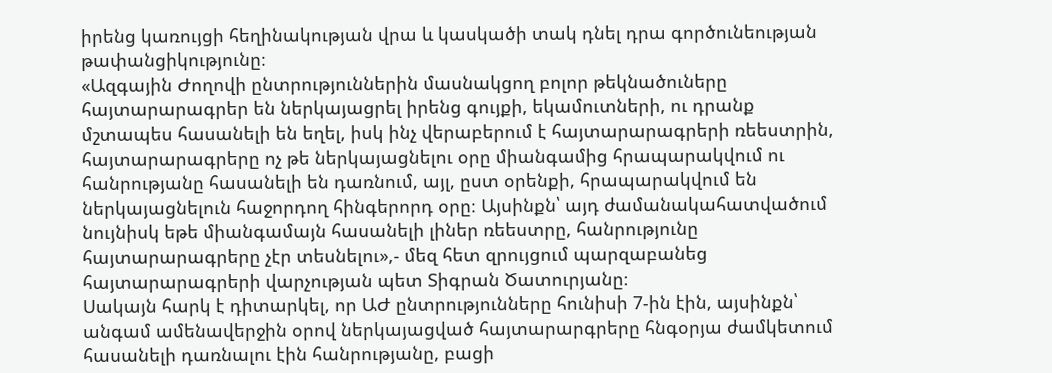իրենց կառույցի հեղինակության վրա և կասկածի տակ դնել դրա գործունեության թափանցիկությունը։
«Ազգային Ժողովի ընտրություններին մասնակցող բոլոր թեկնածուները հայտարարագրեր են ներկայացրել իրենց գույքի, եկամուտների, ու դրանք մշտապես հասանելի են եղել, իսկ ինչ վերաբերում է հայտարարագրերի ռեեստրին, հայտարարագրերը ոչ թե ներկայացնելու օրը միանգամից հրապարակվում ու հանրությանը հասանելի են դառնում, այլ, ըստ օրենքի, հրապարակվում են ներկայացնելուն հաջորդող հինգերորդ օրը։ Այսինքն՝ այդ ժամանակահատվածում նույնիսկ եթե միանգամայն հասանելի լիներ ռեեստրը, հանրությունը հայտարարագրերը չէր տեսնելու»,- մեզ հետ զրույցում պարզաբանեց հայտարարագրերի վարչության պետ Տիգրան Ծատուրյանը։
Սակայն հարկ է դիտարկել, որ ԱԺ ընտրությունները հունիսի 7-ին էին, այսինքն՝ անգամ ամենավերջին օրով ներկայացված հայտարարգրերը հնգօրյա ժամկետում հասանելի դառնալու էին հանրությանը, բացի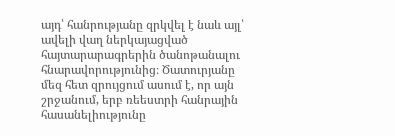այդ՝ հանրությանը զրկվել է նաև այլ՝ ավելի վաղ ներկայացված հայտարարագրերին ծանոթանալու հնարավորությունից։ Ծատուրյանը մեզ հետ զրույցում ասում է, որ այն շրջանում, երբ ռեեստրի հանրային հասանելիությունը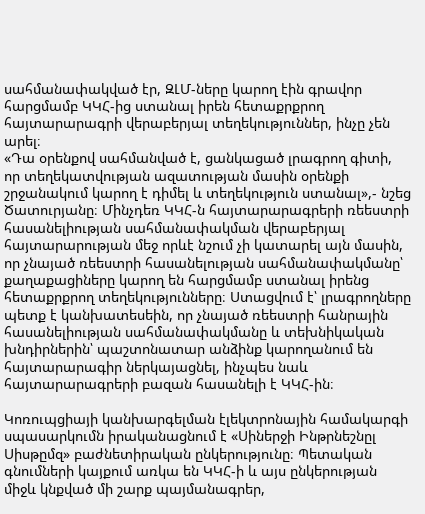սահմանափակված էր, ԶԼՄ-ները կարող էին գրավոր հարցմամբ ԿԿՀ-ից ստանալ իրեն հետաքրքրող հայտարարագրի վերաբերյալ տեղեկություններ, ինչը չեն արել։
«Դա օրենքով սահմանված է, ցանկացած լրագրող գիտի, որ տեղեկատվության ազատության մասին օրենքի շրջանակում կարող է դիմել և տեղեկություն ստանալ»,- նշեց Ծատուրյանը։ Մինչդեռ ԿԿՀ-ն հայտարարագրերի ռեեստրի հասանելիության սահմանափակման վերաբերյալ հայտարարության մեջ որևէ նշում չի կատարել այն մասին, որ չնայած ռեեստրի հասանելության սահմանափակմանը՝ քաղաքացիները կարող են հարցմամբ ստանալ իրենց հետաքրքրող տեղեկությունները։ Ստացվում է՝ լրագրողները պետք է կանխատեսեին, որ չնայած ռեեստրի հանրային հասանելիության սահմանափակմանը և տեխնիկական խնդիրներին՝ պաշտոնատար անձինք կարողանում են հայտարարագիր ներկայացնել, ինչպես նաև հայտարարագրերի բազան հասանելի է ԿԿՀ-ին։

Կոռուպցիայի կանխարգելման էլեկտրոնային համակարգի սպասարկումն իրականացնում է «Սիներջի Ինթրնեշնըլ Սիսթըմզ» բաժնետիրական ընկերությունը։ Պետական գնումների կայքում առկա են ԿԿՀ-ի և այս ընկերության միջև կնքված մի շարք պայմանագրեր,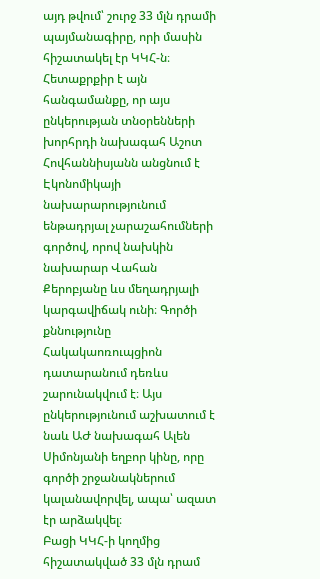այդ թվում՝ շուրջ 33 մլն դրամի պայմանագիրը, որի մասին հիշատակել էր ԿԿՀ-ն։ Հետաքրքիր է այն հանգամանքը, որ այս ընկերության տնօրենների խորհրդի նախագահ Աշոտ Հովհաննիսյանն անցնում է Էկոնոմիկայի նախարարությունում ենթադրյալ չարաշահումների գործով, որով նախկին նախարար Վահան Քերոբյանը ևս մեղադրյալի կարգավիճակ ունի։ Գործի քննությունը Հակակաոռուպցիոն դատարանում դեռևս շարունակվում է։ Այս ընկերությունում աշխատում է նաև ԱԺ նախագահ Ալեն Սիմոնյանի եղբոր կինը, որը գործի շրջանակներում կալանավորվել, ապա՝ ազատ էր արձակվել։
Բացի ԿԿՀ-ի կողմից հիշատակված 33 մլն դրամ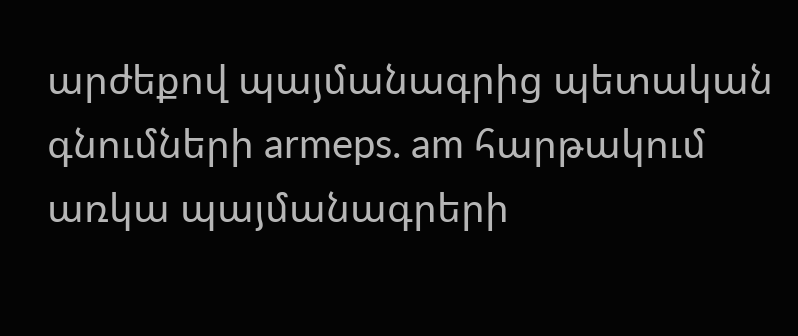արժեքով պայմանագրից պետական գնումների armeps. am հարթակում առկա պայմանագրերի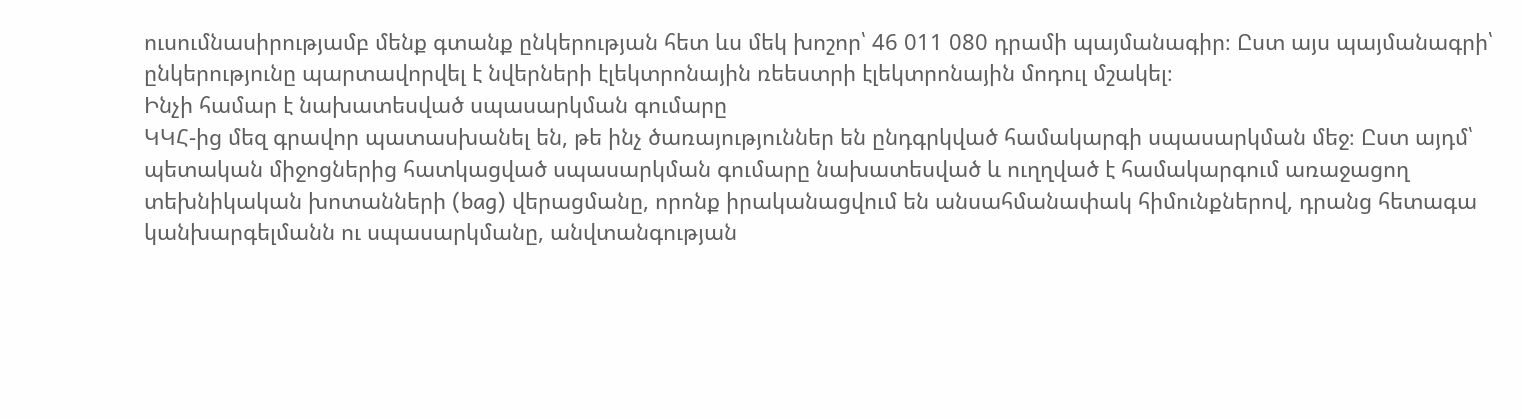ուսումնասիրությամբ մենք գտանք ընկերության հետ ևս մեկ խոշոր՝ 46 011 080 դրամի պայմանագիր։ Ըստ այս պայմանագրի՝ ընկերությունը պարտավորվել է նվերների էլեկտրոնային ռեեստրի էլեկտրոնային մոդուլ մշակել։
Ինչի համար է նախատեսված սպասարկման գումարը
ԿԿՀ-ից մեզ գրավոր պատասխանել են, թե ինչ ծառայություններ են ընդգրկված համակարգի սպասարկման մեջ։ Ըստ այդմ՝ պետական միջոցներից հատկացված սպասարկման գումարը նախատեսված և ուղղված է համակարգում առաջացող տեխնիկական խոտանների (bag) վերացմանը, որոնք իրականացվում են անսահմանափակ հիմունքներով, դրանց հետագա կանխարգելմանն ու սպասարկմանը, անվտանգության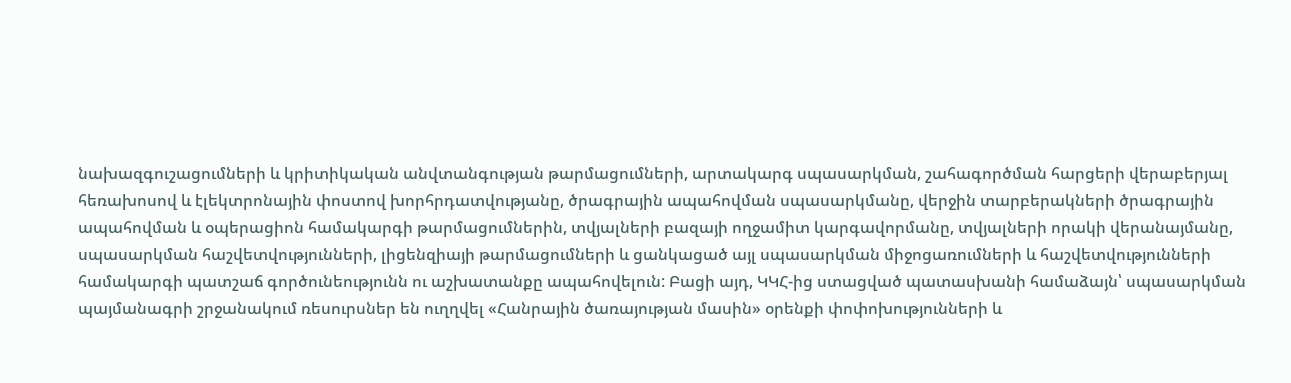նախազգուշացումների և կրիտիկական անվտանգության թարմացումների, արտակարգ սպասարկման, շահագործման հարցերի վերաբերյալ հեռախոսով և էլեկտրոնային փոստով խորհրդատվությանը, ծրագրային ապահովման սպասարկմանը, վերջին տարբերակների ծրագրային ապահովման և օպերացիոն համակարգի թարմացումներին, տվյալների բազայի ողջամիտ կարգավորմանը, տվյալների որակի վերանայմանը, սպասարկման հաշվետվությունների, լիցենզիայի թարմացումների և ցանկացած այլ սպասարկման միջոցառումների և հաշվետվությունների համակարգի պատշաճ գործունեությունն ու աշխատանքը ապահովելուն: Բացի այդ, ԿԿՀ-ից ստացված պատասխանի համաձայն՝ սպասարկման պայմանագրի շրջանակում ռեսուրսներ են ուղղվել «Հանրային ծառայության մասին» օրենքի փոփոխությունների և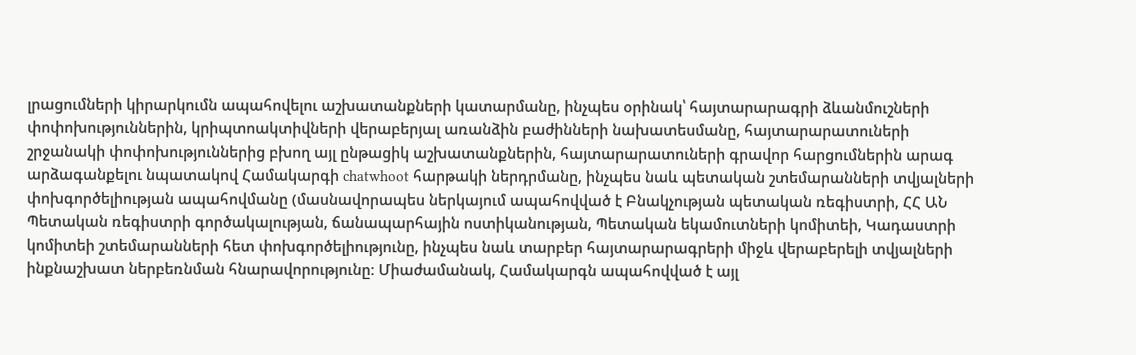լրացումների կիրարկումն ապահովելու աշխատանքների կատարմանը, ինչպես օրինակ՝ հայտարարագրի ձևանմուշների փոփոխություններին, կրիպտոակտիվների վերաբերյալ առանձին բաժինների նախատեսմանը, հայտարարատուների շրջանակի փոփոխություններից բխող այլ ընթացիկ աշխատանքներին, հայտարարատուների գրավոր հարցումներին արագ արձագանքելու նպատակով Համակարգի chatwhoot հարթակի ներդրմանը, ինչպես նաև պետական շտեմարանների տվյալների փոխգործելիության ապահովմանը (մասնավորապես ներկայում ապահովված է Բնակչության պետական ռեգիստրի, ՀՀ ԱՆ Պետական ռեգիստրի գործակալության, ճանապարհային ոստիկանության, Պետական եկամուտների կոմիտեի, Կադաստրի կոմիտեի շտեմարանների հետ փոխգործելիությունը, ինչպես նաև տարբեր հայտարարագրերի միջև վերաբերելի տվյալների ինքնաշխատ ներբեռնման հնարավորությունը։ Միաժամանակ, Համակարգն ապահովված է այլ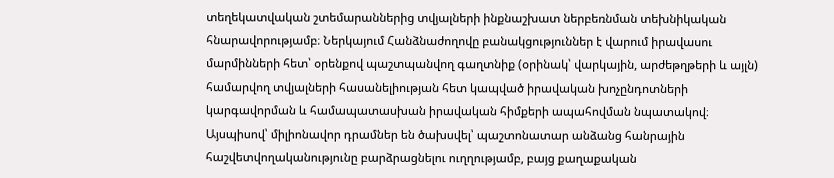տեղեկատվական շտեմարաններից տվյալների ինքնաշխատ ներբեռնման տեխնիկական հնարավորությամբ։ Ներկայում Հանձնաժողովը բանակցություններ է վարում իրավասու մարմինների հետ՝ օրենքով պաշտպանվող գաղտնիք (օրինակ՝ վարկային, արժեթղթերի և այլն) համարվող տվյալների հասանելիության հետ կապված իրավական խոչընդոտների կարգավորման և համապատասխան իրավական հիմքերի ապահովման նպատակով։
Այսպիսով՝ միլիոնավոր դրամներ են ծախսվել՝ պաշտոնատար անձանց հանրային հաշվետվողականությունը բարձրացնելու ուղղությամբ, բայց քաղաքական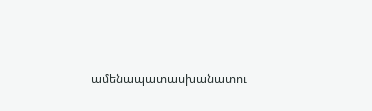ամենապատասխանատու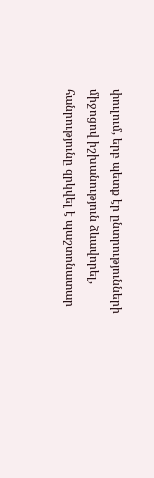փուլում, երբ պետք էր ընտրությունների միջոցով իշխանություն ձևավորել, հանրությունը զրկվել է պաշտոնատար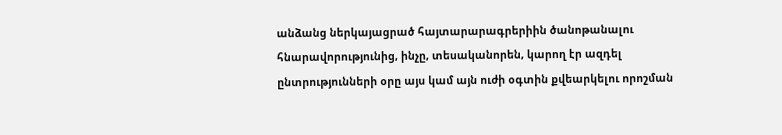անձանց ներկայացրած հայտարարագրերիին ծանոթանալու հնարավորությունից, ինչը, տեսականորեն, կարող էր ազդել ընտրությունների օրը այս կամ այն ուժի օգտին քվեարկելու որոշման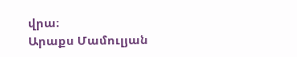վրա։
Արաքս Մամուլյան